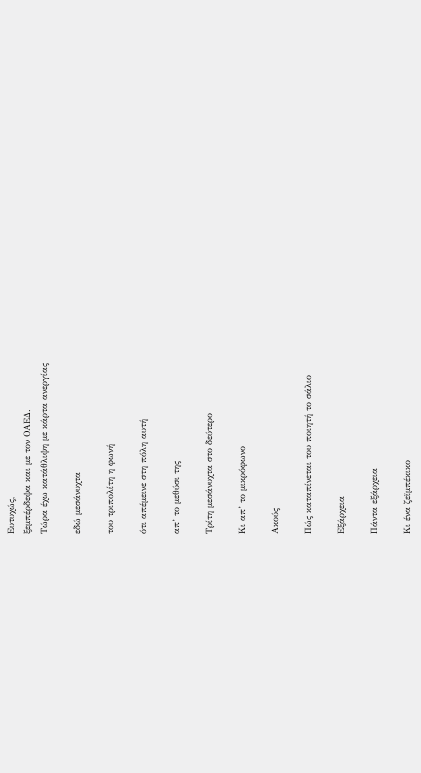Ευτυχώς,
ξεμπέρδεψα και με τον ΟΑΕΔ.
Τώρα έχω κατάθλιψη με κάρτα ανεργίας

εδώ μεσάνυχτα

του τριπολίτη η φωνή

ότι απέμεινε στη πόλη αυτή

απ’ το μεθύσι της

Τρίτη μεσάνυχτα στο δεύτερο

Κι απ’ το μικρόφωνο

Ακούς

Πώς καταπίνεται του ποιητή το σάλιο

Εξάρχεια

Πάντα εξάρχεια

Κι ένα ζεϊμπέκικο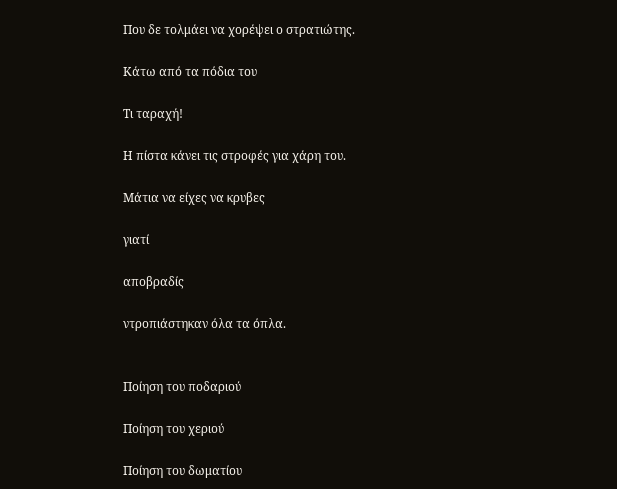Που δε τολμάει να χορέψει ο στρατιώτης.

Κάτω από τα πόδια του

Τι ταραχή!

Η πίστα κάνει τις στροφές για χάρη του.

Μάτια να είχες να κρυβες

γιατί

αποβραδίς

ντροπιάστηκαν όλα τα όπλα.


Ποίηση του ποδαριού

Ποίηση του χεριού

Ποίηση του δωματίου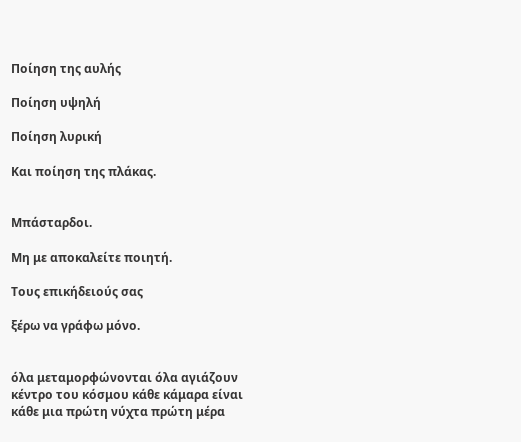Ποίηση της αυλής

Ποίηση υψηλή

Ποίηση λυρική

Και ποίηση της πλάκας.


Μπάσταρδοι.

Μη με αποκαλείτε ποιητή.

Tους επικήδειούς σας

ξέρω να γράφω μόνο.


όλα μεταμορφώνονται όλα αγιάζουν
κέντρο του κόσμου κάθε κάμαρα είναι
κάθε μια πρώτη νύχτα πρώτη μέρα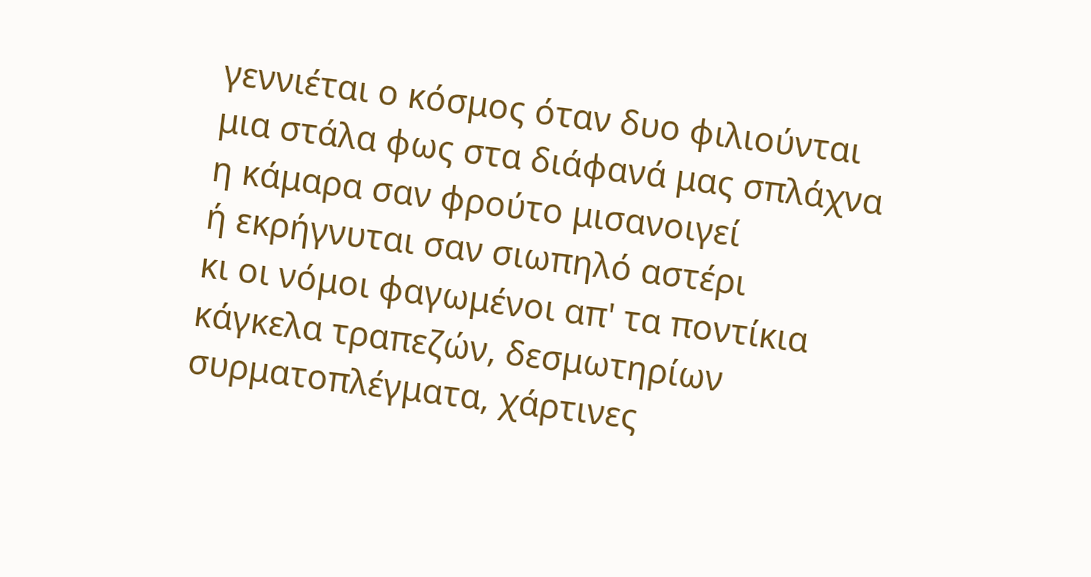γεννιέται ο κόσμος όταν δυο φιλιούνται
μια στάλα φως στα διάφανά μας σπλάχνα
η κάμαρα σαν φρούτο μισανοιγεί
ή εκρήγνυται σαν σιωπηλό αστέρι
κι οι νόμοι φαγωμένοι απ' τα ποντίκια
κάγκελα τραπεζών, δεσμωτηρίων
συρματοπλέγματα, χάρτινες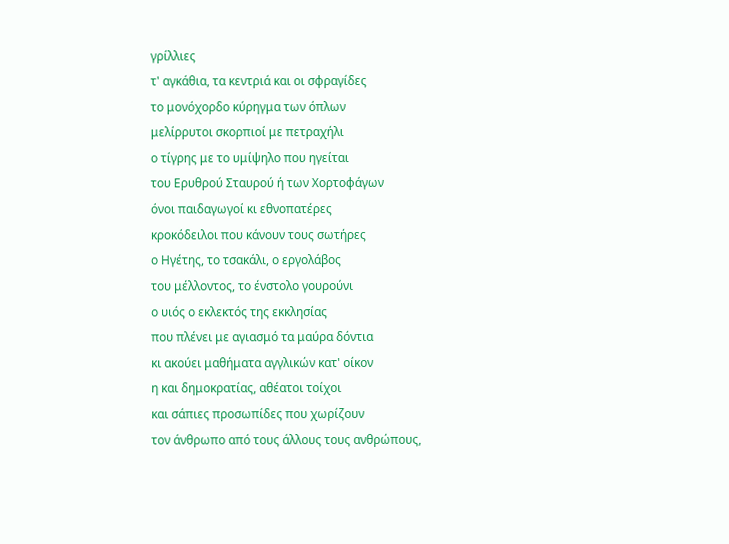γρίλλιες
τ' αγκάθια, τα κεντριά και οι σφραγίδες
το μονόχορδο κύρηγμα των όπλων
μελίρρυτοι σκορπιοί με πετραχήλι
ο τίγρης με το υμίψηλο που ηγείται
του Ερυθρού Σταυρού ή των Χορτοφάγων
όνοι παιδαγωγοί κι εθνοπατέρες
κροκόδειλοι που κάνουν τους σωτήρες
ο Ηγέτης, το τσακάλι, ο εργολάβος
του μέλλοντος, το ένστολο γουρούνι
ο υιός ο εκλεκτός της εκκλησίας
που πλένει με αγιασμό τα μαύρα δόντια
κι ακούει μαθήματα αγγλικών κατ' οίκον
η και δημοκρατίας, αθέατοι τοίχοι
και σάπιες προσωπίδες που χωρίζουν
τον άνθρωπο από τους άλλους τους ανθρώπους,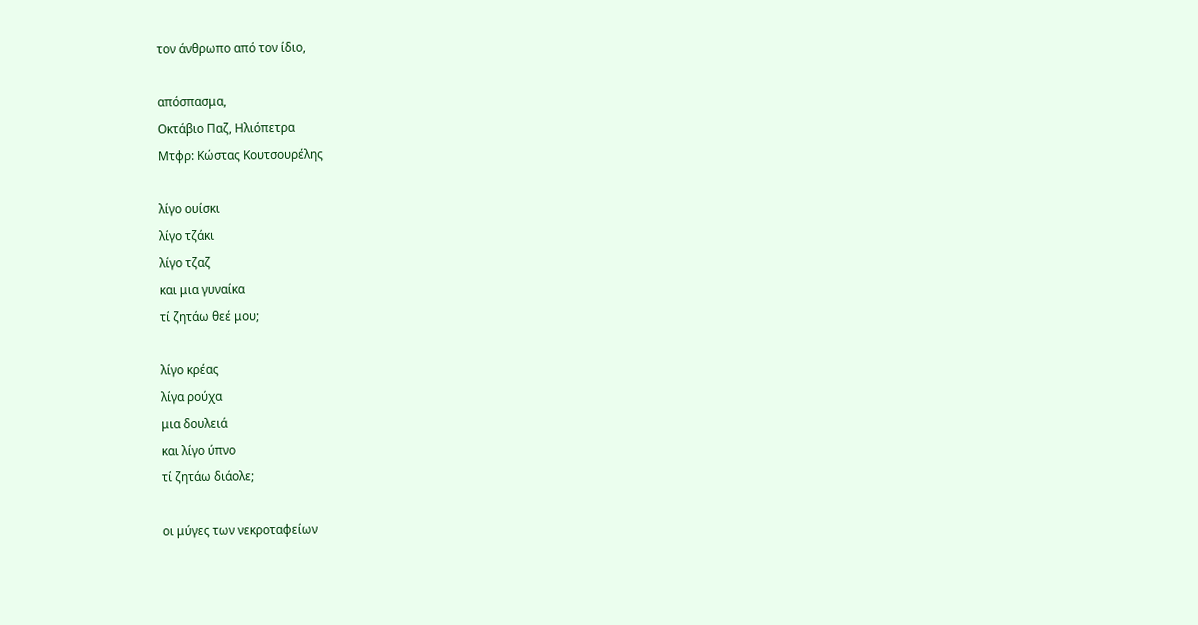τον άνθρωπο από τον ίδιο,

απόσπασμα,
Οκτάβιο Παζ, Ηλιόπετρα
Μτφρ: Κώστας Κουτσουρέλης

λίγο ουίσκι
λίγο τζάκι
λίγο τζαζ
και μια γυναίκα
τί ζητάω θεέ μου;

λίγο κρέας
λίγα ρούχα
μια δουλειά
και λίγο ύπνο
τί ζητάω διάολε;

οι μύγες των νεκροταφείων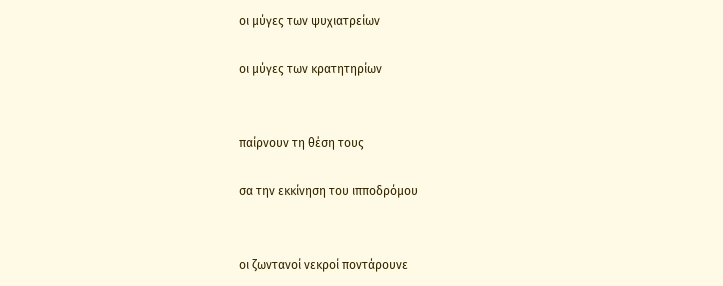οι μύγες των ψυχιατρείων

οι μύγες των κρατητηρίων


παίρνουν τη θέση τους

σα την εκκίνηση του ιπποδρόμου


οι ζωντανοί νεκροί ποντάρουνε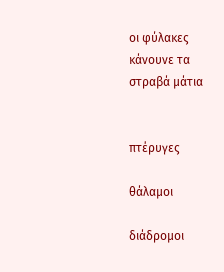οι φύλακες κάνουνε τα στραβά μάτια


πτέρυγες

θάλαμοι

διάδρομοι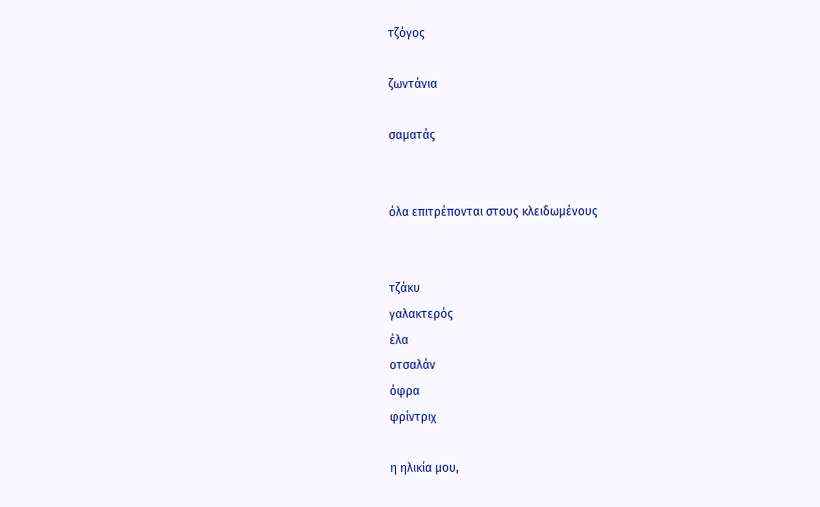τζόγος

ζωντάνια

σαματάς


όλα επιτρέπονται στους κλειδωμένους


τζάκυ
γαλακτερός
έλα
οτσαλάν
όφρα
φρίντριχ

η ηλικία μου,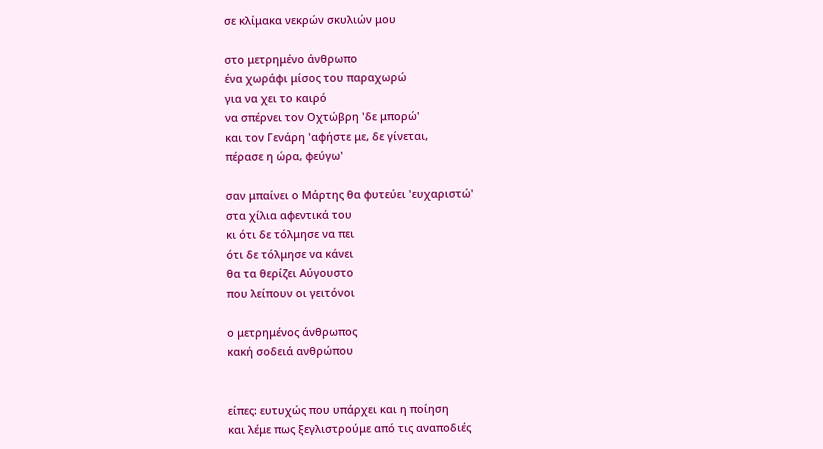σε κλίμακα νεκρών σκυλιών μου

στο μετρημένο άνθρωπο
ένα χωράφι μίσος του παραχωρώ
για να χει το καιρό
να σπέρνει τον Οχτώβρη 'δε μπορώ'
και τον Γενάρη 'αφήστε με, δε γίνεται,
πέρασε η ώρα, φεύγω'

σαν μπαίνει ο Μάρτης θα φυτεύει 'ευχαριστώ'
στα χίλια αφεντικά του
κι ότι δε τόλμησε να πει
ότι δε τόλμησε να κάνει
θα τα θερίζει Αύγουστο
που λείπουν οι γειτόνοι

ο μετρημένος άνθρωπος
κακή σοδειά ανθρώπου


είπες: ευτυχώς που υπάρχει και η ποίηση
και λέμε πως ξεγλιστρούμε από τις αναποδιές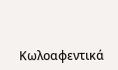Κωλοαφεντικά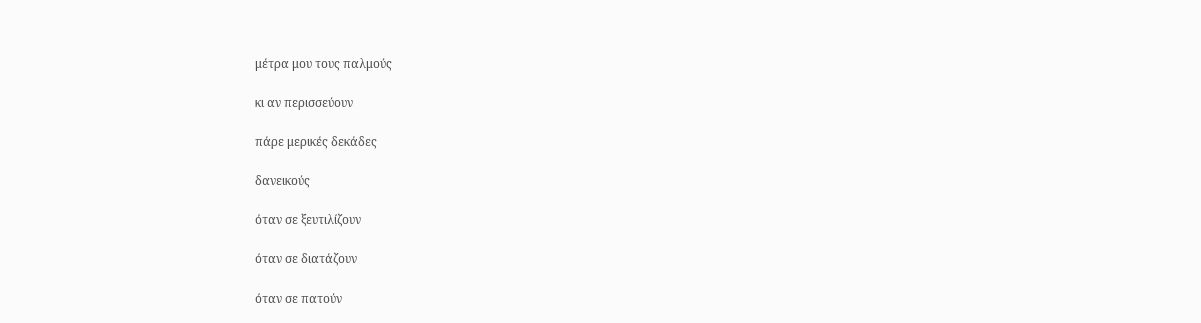μέτρα μου τους παλμούς

κι αν περισσεύουν

πάρε μερικές δεκάδες

δανεικούς

όταν σε ξευτιλίζουν

όταν σε διατάζουν

όταν σε πατούν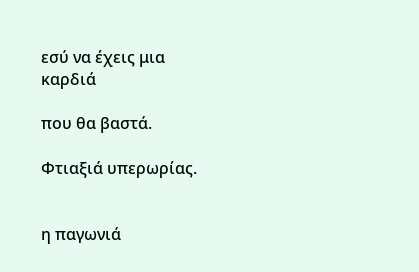εσύ να έχεις μια καρδιά

που θα βαστά.

Φτιαξιά υπερωρίας.


η παγωνιά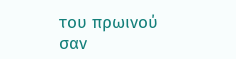του πρωινού
σαν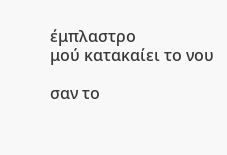έμπλαστρο
μού κατακαίει το νου

σαν το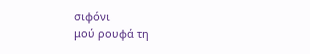σιφόνι
μού ρουφά τη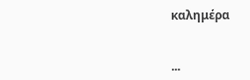καλημέρα


...